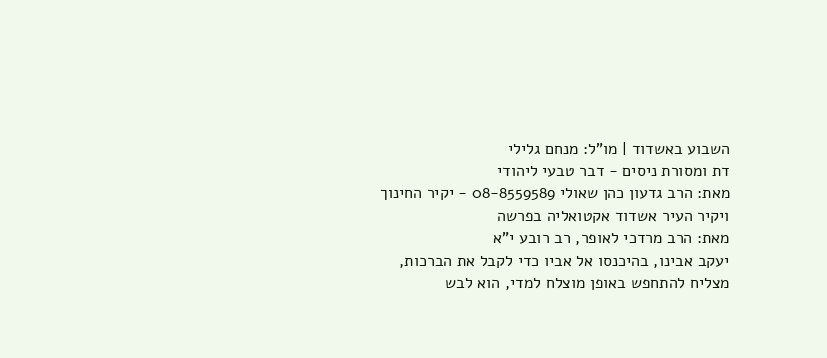השבוע באשדוד | מו"ל: מנחם גלילי
דת ומסורת ניסים - דבר טבעי ליהודי
מאת: הרב גדעון כהן שאולי 08-8559589 - יקיר החינוך ויקיר העיר אשדוד אקטואליה בפרשה
מאת: הרב מרדכי לאופר, רב רובע י"א
יעקב אבינו, בהיכנסו אל אביו כדי לקבל את הברכות, מצליח להתחפש באופן מוצלח למדי, הוא לבש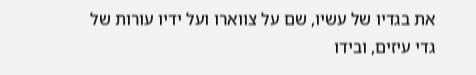את בגדיו של עשיו, שם על צווארו ועל ידיו עורות של גדי עיזים, ובידו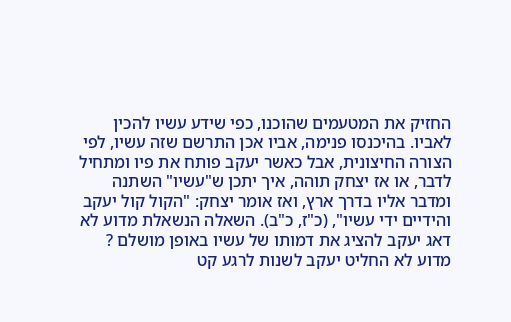החזיק את המטעמים שהוכנו, כפי שידע עשיו להכין לאביו. בהיכנסו פנימה, אביו אכן התרשם שזה עשיו, לפי הצורה החיצונית, אבל כאשר יעקב פותח את פיו ומתחיל לדבר, או אז יצחק תוהה, איך יתכן ש"עשיו" השתנה ומדבר אליו בדרך ארץ, ואז אומר יצחק: "הקול קול יעקב והידיים ידי עשיו", (כ"ז, כ"ב). השאלה הנשאלת מדוע לא דאג יעקב להציג את דמותו של עשיו באופן מושלם ? מדוע לא החליט יעקב לשנות לרגע קט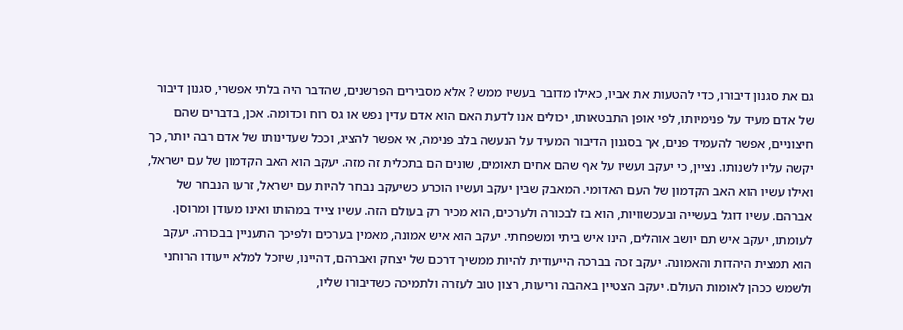גם את סגנון דיבורו, כדי להטעות את אביו, כאילו מדובר בעשיו ממש ? אלא מסבירים הפרשנים, שהדבר היה בלתי אפשרי, סגנון דיבור של אדם מעיד על פנימיותו, לפי אופן התבטאותו, יכולים אנו לדעת האם הוא אדם עדין נפש או גס רוח וכדומה. אכן, בדברים שהם חיצוניים, אפשר להעמיד פנים, אך בסגנון הדיבור המעיד על הנעשה בלב פנימה, אי אפשר להציג, וככל שעדינותו של אדם רבה יותר, כך יקשה עליו לשנותו. נציין, כי יעקב ועשיו על אף שהם אחים תאומים, שונים הם בתכלית זה מזה. יעקב הוא האב הקדמון של עם ישראל, ואילו עשיו הוא האב הקדמון של העם האדומי. המאבק שבין יעקב ועשיו הוכרע כשיעקב נבחר להיות עם ישראל, זרעו הנבחר של אברהם. עשיו דוגל בעשייה ובעכשוויות, הוא בז לבכורה ולערכים, הוא מכיר רק בעולם הזה. עשיו צייד במהותו ואינו מעודן ומרוסן. לעומתו, יעקב איש תם יושב אוהלים, הינו איש ביתי ומשפחתי. יעקב הוא איש אמונה, מאמין בערכים ולפיכך התעניין בבכורה. יעקב הוא תמצית היהדות והאמונה. יעקב זכה בברכה הייעודית להיות ממשיך דרכם של יצחק ואברהם, דהיינו, שיוכל למלא ייעודו הרוחני ולשמש ככהן לאומות העולם. יעקב הצטיין באהבה וריעות, רצון טוב לעזרה ולתמיכה כשדיבורו שליו,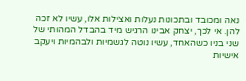נאה ומכובד ובתכונות נעלות ואצילות אלו, עשיו לא זכה להן. אי לכך, יצחק אבינו הרגיש מיד בהבדל המהותי של שני בניו כשהאחד, עשיו נוטה לגשמיות ולבהמיות ויעקב אישיות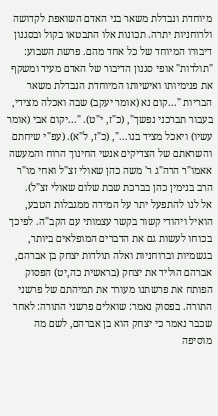מיוחדת ונבדלת משאר בני האדם השואפת לקדושה ולרוחניות יתרה. תכונות אלו התבטאו בקול ובסגנון דיבורו המיוחד של כל אחד מהם. פרשת השבוע: "תולדות" אופי סגנון הדיבור של האדם מעיד ומשקף את פנימיותו ואישיותו המיוחדת הנבדלת משאר הבריות "...קום נא (אומר יעקב) שבה ואכלה מצידי, בעבור תברכני נפשך", (כ"ז, י"ט). "...יקום אבי (אומר עשיו) ויאכל מציד בנו...", (כ"ז, ל"א). (עפ"י שיחתם והשראתם של הצדיקים אנשי החינוך הרוח והמעשה אאמו"ר הרה"ג ר' משה כהן שאולי זצ"ל ואחי מו"ר הרב בנימין כהן בברכת שבת שלום שאולי זצ"ל).
אל לנו להתפעל יתר על המידה ממגבלות הטבע, הואיל ויהודי קשור בקשר עצמותי עם הקב"ה. לפיכך בכוחו לעשות גם את הדברים המופלאים ביותר, בגשמיות וברוחניות ואלה תולדות יצחק בן אברהם, אברהם הוליד את יצחק (בראשית כה,יט) הפסוק הפותח את פרשתנו מעורר את תמיהתם של פרשני התורה. בפסוק נאמר: שואלים פרשני התורה: לאחר שכבר נאמר כי יצחק הוא בן אברהם, לשם מה מוסיפה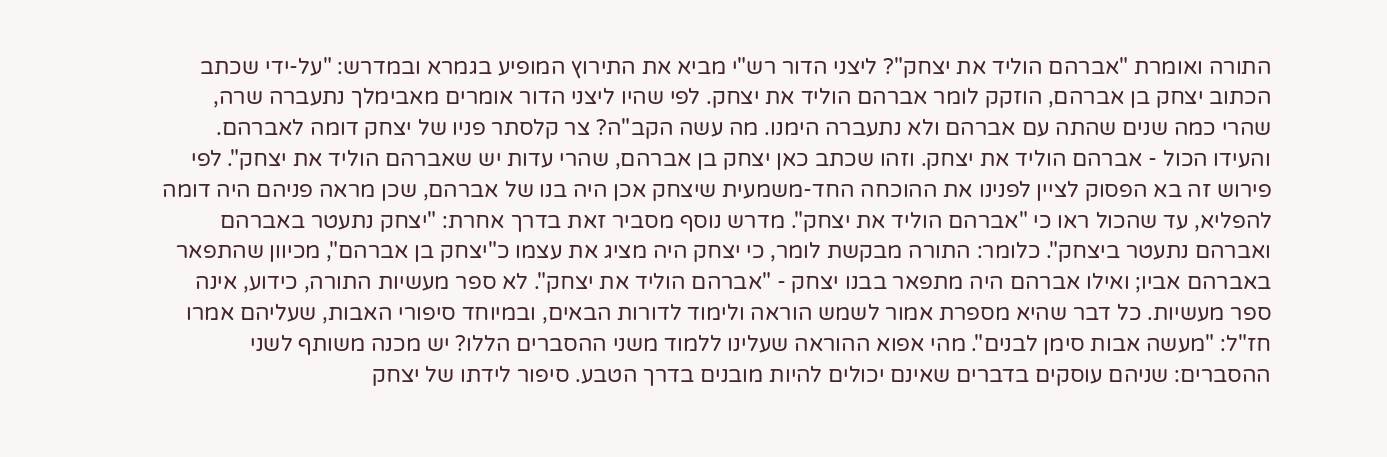התורה ואומרת "אברהם הוליד את יצחק"? ליצני הדור רש"י מביא את התירוץ המופיע בגמרא ובמדרש: "על-ידי שכתב הכתוב יצחק בן אברהם, הוזקק לומר אברהם הוליד את יצחק. לפי שהיו ליצני הדור אומרים מאבימלך נתעברה שרה, שהרי כמה שנים שהתה עם אברהם ולא נתעברה הימנו. מה עשה הקב"ה? צר קלסתר פניו של יצחק דומה לאברהם. והעידו הכול - אברהם הוליד את יצחק. וזהו שכתב כאן יצחק בן אברהם, שהרי עדות יש שאברהם הוליד את יצחק". לפי פירוש זה בא הפסוק לציין לפנינו את ההוכחה החד-משמעית שיצחק אכן היה בנו של אברהם, שכן מראה פניהם היה דומה להפליא, עד שהכול ראו כי "אברהם הוליד את יצחק". מדרש נוסף מסביר זאת בדרך אחרת: "יצחק נתעטר באברהם ואברהם נתעטר ביצחק". כלומר: התורה מבקשת לומר, כי יצחק היה מציג את עצמו כ"יצחק בן אברהם", מכיוון שהתפאר באברהם אביו; ואילו אברהם היה מתפאר בבנו יצחק - "אברהם הוליד את יצחק". לא ספר מעשיות התורה, כידוע, אינה ספר מעשיות. כל דבר שהיא מספרת אמור לשמש הוראה ולימוד לדורות הבאים, ובמיוחד סיפורי האבות, שעליהם אמרו חז"ל: "מעשה אבות סימן לבנים". מהי אפוא ההוראה שעלינו ללמוד משני ההסברים הללו? יש מכנה משותף לשני ההסברים: שניהם עוסקים בדברים שאינם יכולים להיות מובנים בדרך הטבע. סיפור לידתו של יצחק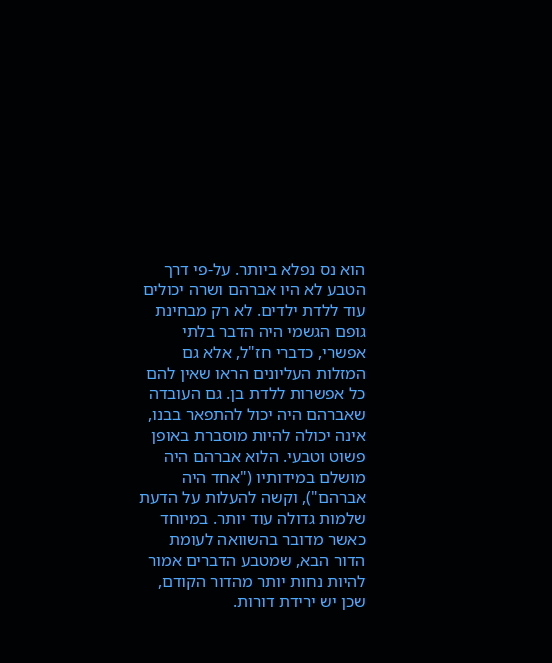הוא נס נפלא ביותר. על-פי דרך הטבע לא היו אברהם ושרה יכולים עוד ללדת ילדים. לא רק מבחינת גופם הגשמי היה הדבר בלתי אפשרי, כדברי חז"ל, אלא גם המזלות העליונים הראו שאין להם כל אפשרות ללדת בן. גם העובדה שאברהם היה יכול להתפאר בבנו, אינה יכולה להיות מוסברת באופן פשוט וטבעי. הלוא אברהם היה מושלם במידותיו ("אחד היה אברהם"), וקשה להעלות על הדעת שלמות גדולה עוד יותר. במיוחד כאשר מדובר בהשוואה לעומת הדור הבא, שמטבע הדברים אמור להיות נחות יותר מהדור הקודם, שכן יש ירידת דורות.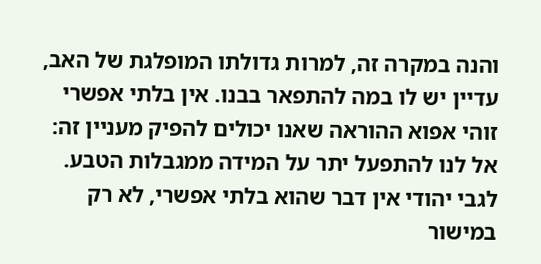והנה במקרה זה, למרות גדולתו המופלגת של האב, עדיין יש לו במה להתפאר בבנו. אין בלתי אפשרי זוהי אפוא ההוראה שאנו יכולים להפיק מעניין זה: אל לנו להתפעל יתר על המידה ממגבלות הטבע. לגבי יהודי אין דבר שהוא בלתי אפשרי, לא רק במישור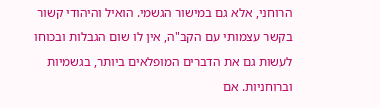הרוחני, אלא גם במישור הגשמי. הואיל והיהודי קשור בקשר עצמותי עם הקב"ה, אין לו שום הגבלות ובכוחו לעשות גם את הדברים המופלאים ביותר, בגשמיות וברוחניות. אם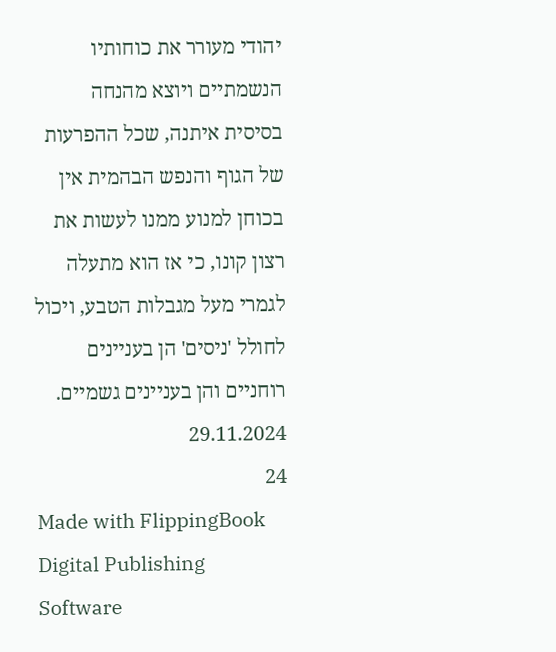יהודי מעורר את כוחותיו הנשמתיים ויוצא מהנחה בסיסית איתנה, שכל ההפרעות של הגוף והנפש הבהמית אין בכוחן למנוע ממנו לעשות את רצון קונו, כי אז הוא מתעלה לגמרי מעל מגבלות הטבע, ויכול לחולל 'ניסים' הן בעניינים רוחניים והן בעניינים גשמיים.
29.11.2024
24
Made with FlippingBook Digital Publishing Software